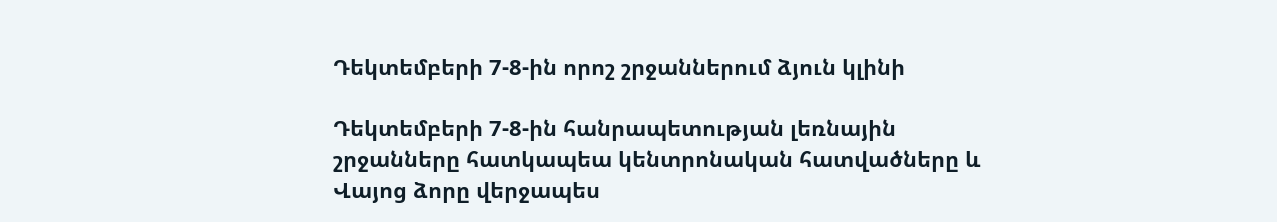Դեկտեմբերի 7-8-ին որոշ շրջաններում ձյուն կլինի

Դեկտեմբերի 7-8-ին հանրապետության լեռնային շրջանները հատկապեա կենտրոնական հատվածները և Վայոց ձորը վերջապես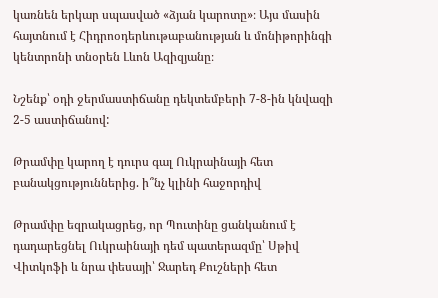կառնեն երկար սպասված «ձյան կարոտը»։ Այս մասին հայտնում է Հիդրոօդերևութաբանության և մոնիթորինգի կենտրոնի տնօրեն Լևոն Ազիզյանը։

Նշենք՝ օդի ջերմաստիճանը դեկտեմբերի 7-8-ին կնվազի 2-5 աստիճանով:

Թրամփը կարող է դուրս գալ Ուկրաինայի հետ բանակցություններից. ի՞նչ կլինի հաջորդիվ

Թրամփը եզրակացրեց, որ Պուտինը ցանկանում է դադարեցնել Ուկրաինայի դեմ պատերազմը՝ Սթիվ Վիտկոֆի և նրա փեսայի՝ Ջարեդ Քուշների հետ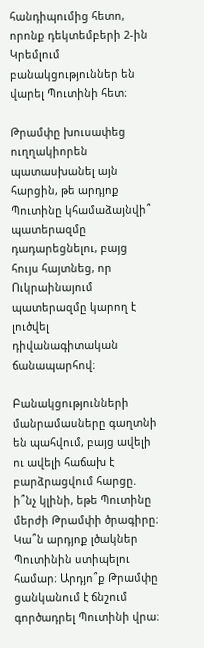հանդիպումից հետո, որոնք դեկտեմբերի 2-ին Կրեմլում բանակցություններ են վարել Պուտինի հետ։

Թրամփը խուսափեց ուղղակիորեն պատասխանել այն հարցին, թե արդյոք Պուտինը կհամաձայնվի՞ պատերազմը դադարեցնելու, բայց հույս հայտնեց, որ Ուկրաինայում պատերազմը կարող է լուծվել դիվանագիտական ճանապարհով։

Բանակցությունների մանրամասները գաղտնի են պահվում, բայց ավելի ու ավելի հաճախ է բարձրացվում հարցը. ի՞նչ կլինի, եթե Պուտինը մերժի Թրամփի ծրագիրը։ Կա՞ն արդյոք լծակներ Պուտինին ստիպելու համար։ Արդյո՞ք Թրամփը ցանկանում է ճնշում գործադրել Պուտինի վրա։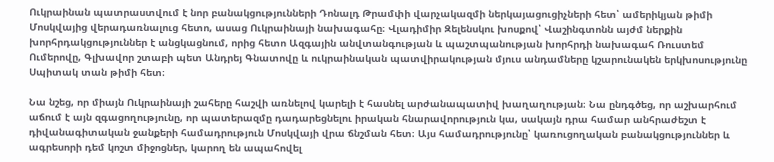Ուկրաինան պատրաստվում է նոր բանակցությունների Դոնալդ Թրամփի վարչակազմի ներկայացուցիչների հետ՝ ամերիկյան թիմի Մոսկվայից վերադառնալուց հետո, ասաց Ուկրաինայի նախագահը։ Վլադիմիր Զելենսկու խոսքով՝ Վաշինգտոնն այժմ ներքին խորհրդակցություններ է անցկացնում, որից հետո Ազգային անվտանգության և պաշտպանության խորհրդի նախագահ Ռուստեմ Ումերովը, Գլխավոր շտաբի պետ Անդրեյ Գնատովը և ուկրաինական պատվիրակության մյուս անդամները կշարունակեն երկխոսությունը Սպիտակ տան թիմի հետ։

Նա նշեց, որ միայն Ուկրաինայի շահերը հաշվի առնելով կարելի է հասնել արժանապատիվ խաղաղության։ Նա ընդգծեց, որ աշխարհում աճում է այն զգացողությունը, որ պատերազմը դադարեցնելու իրական հնարավորություն կա, սակայն դրա համար անհրաժեշտ է դիվանագիտական ջանքերի համադրություն Մոսկվայի վրա ճնշման հետ։ Այս համադրությունը՝ կառուցողական բանակցություններ և ագրեսորի դեմ կոշտ միջոցներ, կարող են ապահովել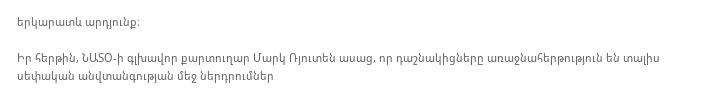երկարատև արդյունք։

Իր հերթին, ՆԱՏՕ-ի գլխավոր քարտուղար Մարկ Ռյուտեն ասաց, որ դաշնակիցները առաջնահերթություն են տալիս սեփական անվտանգության մեջ ներդրումներ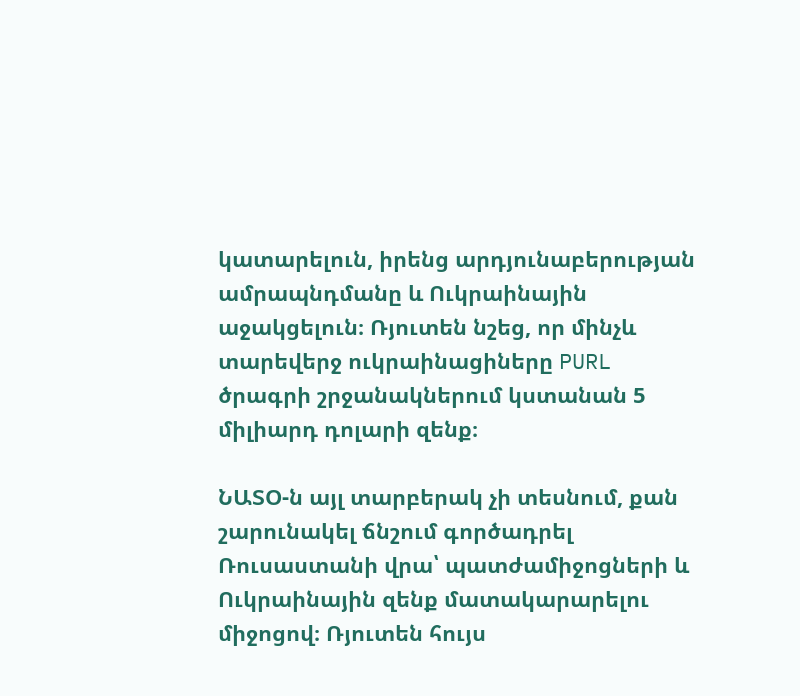կատարելուն, իրենց արդյունաբերության ամրապնդմանը և Ուկրաինային աջակցելուն։ Ռյուտեն նշեց, որ մինչև տարեվերջ ուկրաինացիները PURL ծրագրի շրջանակներում կստանան 5 միլիարդ դոլարի զենք։

ՆԱՏՕ-ն այլ տարբերակ չի տեսնում, քան շարունակել ճնշում գործադրել Ռուսաստանի վրա՝ պատժամիջոցների և Ուկրաինային զենք մատակարարելու միջոցով։ Ռյուտեն հույս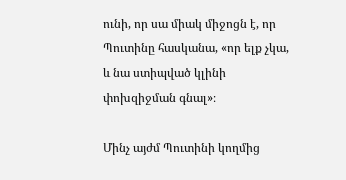ունի, որ սա միակ միջոցն է, որ Պուտինը հասկանա, «որ ելք չկա, և նա ստիպված կլինի փոխզիջման գնալ»։

Մինչ այժմ Պուտինի կողմից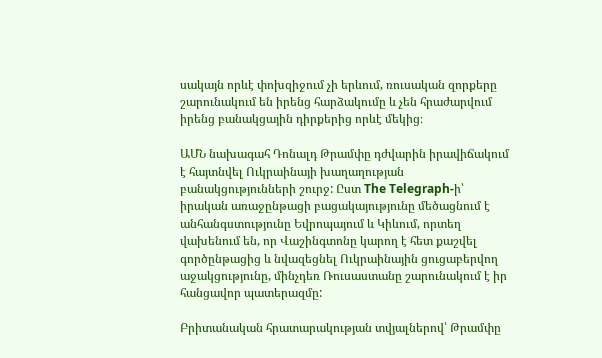սակայն որևէ փոխզիջում չի երևում, ռուսական զորքերը շարունակում են իրենց հարձակումը և չեն հրաժարվում իրենց բանակցային դիրքերից որևէ մեկից։

ԱՄՆ նախագահ Դոնալդ Թրամփը դժվարին իրավիճակում է հայտնվել Ուկրաինայի խաղաղության բանակցությունների շուրջ: Ըստ The Telegraph-ի՝ իրական առաջընթացի բացակայությունը մեծացնում է անհանգստությունը Եվրոպայում և Կիևում, որտեղ վախենում են, որ Վաշինգտոնը կարող է հետ քաշվել գործընթացից և նվազեցնել Ուկրաինային ցուցաբերվող աջակցությունը, մինչդեռ Ռուսաստանը շարունակում է իր հանցավոր պատերազմը:

Բրիտանական հրատարակության տվյալներով՝ Թրամփը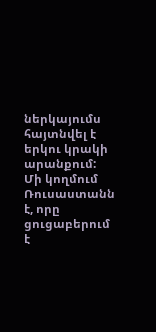ներկայումս հայտնվել է երկու կրակի արանքում: Մի կողմում Ռուսաստանն է, որը ցուցաբերում է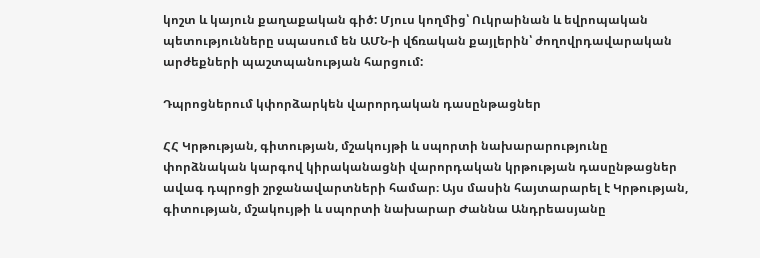կոշտ և կայուն քաղաքական գիծ: Մյուս կողմից՝ Ուկրաինան և եվրոպական պետությունները սպասում են ԱՄՆ-ի վճռական քայլերին՝ ժողովրդավարական արժեքների պաշտպանության հարցում:

Դպրոցներում կփորձարկեն վարորդական դասընթացներ

ՀՀ Կրթության, գիտության, մշակույթի և սպորտի նախարարությունը փորձնական կարգով կիրականացնի վարորդական կրթության դասընթացներ ավագ դպրոցի շրջանավարտների համար։ Այս մասին հայտարարել է Կրթության, գիտության, մշակույթի և սպորտի նախարար Ժաննա Անդրեասյանը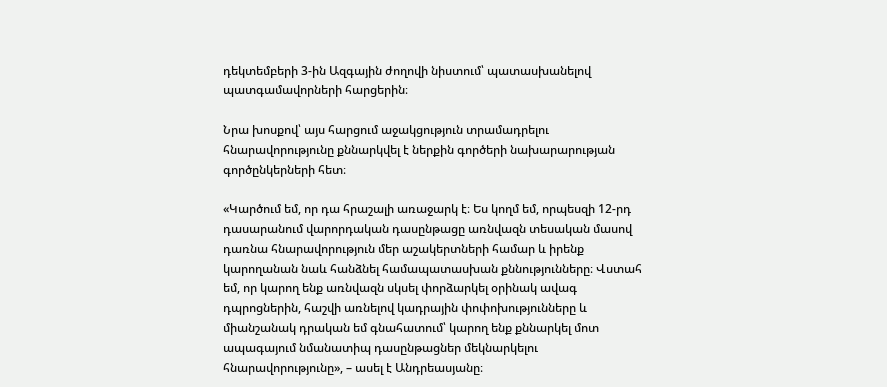դեկտեմբերի 3-ին Ազգային ժողովի նիստում՝ պատասխանելով պատգամավորների հարցերին։

Նրա խոսքով՝ այս հարցում աջակցություն տրամադրելու հնարավորությունը քննարկվել է ներքին գործերի նախարարության գործընկերների հետ։

«Կարծում եմ, որ դա հրաշալի առաջարկ է։ Ես կողմ եմ, որպեսզի 12-րդ դասարանում վարորդական դասընթացը առնվազն տեսական մասով դառնա հնարավորություն մեր աշակերտների համար և իրենք կարողանան նաև հանձնել համապատասխան քննությունները։ Վստահ եմ, որ կարող ենք առնվազն սկսել փորձարկել օրինակ ավագ դպրոցներին, հաշվի առնելով կադրային փոփոխությունները և միանշանակ դրական եմ գնահատում՝ կարող ենք քննարկել մոտ ապագայում նմանատիպ դասընթացներ մեկնարկելու հնարավորությունը», – ասել է Անդրեասյանը։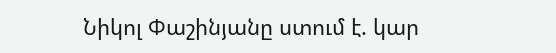Նիկոլ Փաշինյանը ստում է. կար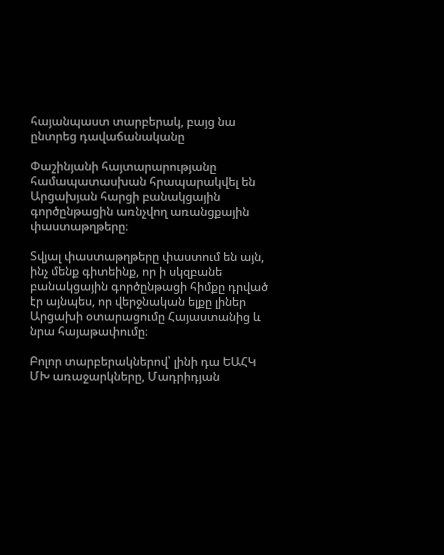հայանպաստ տարբերակ, բայց նա ընտրեց դավաճանականը

Փաշինյանի հայտարարությանը համապատասխան հրապարակվել են Արցախյան հարցի բանակցային գործընթացին առնչվող առանցքային փաստաթղթերը։

Տվյալ փաստաթղթերը փաստում են այն, ինչ մենք գիտեինք, որ ի սկզբանե բանակցային գործընթացի հիմքը դրված էր այնպես, որ վերջնական ելքը լիներ Արցախի օտարացումը Հայաստանից և նրա հայաթափումը։

Բոլոր տարբերակներով՝ լինի դա ԵԱՀԿ ՄԽ առաջարկները, Մադրիդյան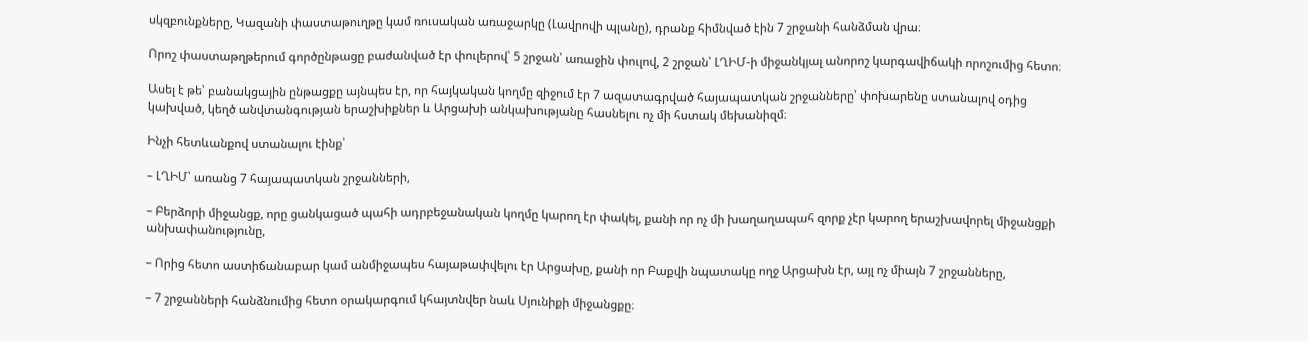սկզբունքները, Կազանի փաստաթուղթը կամ ռուսական առաջարկը (Լավրովի պլանը), դրանք հիմնված էին 7 շրջանի հանձման վրա։

Որոշ փաստաթղթերում գործընթացը բաժանված էր փուլերով՝ 5 շրջան՝ առաջին փուլով, 2 շրջան՝ ԼՂԻՄ-ի միջանկյալ անորոշ կարգավիճակի որոշումից հետո։

Ասել է թե՝ բանակցային ընթացքը այնպես էր, որ հայկական կողմը զիջում էր 7 ազատագրված հայապատկան շրջանները՝ փոխարենը ստանալով օդից կախված, կեղծ անվտանգության երաշխիքներ և Արցախի անկախությանը հասնելու ոչ մի հստակ մեխանիզմ։

Ինչի հետևանքով ստանալու էինք՝

– ԼՂԻՄ՝ առանց 7 հայապատկան շրջանների,

– Բերձորի միջանցք, որը ցանկացած պահի ադրբեջանական կողմը կարող էր փակել, քանի որ ոչ մի խաղաղապահ զորք չէր կարող երաշխավորել միջանցքի անխափանությունը,

– Որից հետո աստիճանաբար կամ անմիջապես հայաթափվելու էր Արցախը, քանի որ Բաքվի նպատակը ողջ Արցախն էր, այլ ոչ միայն 7 շրջանները,

– 7 շրջանների հանձնումից հետո օրակարգում կհայտնվեր նաև Սյունիքի միջանցքը։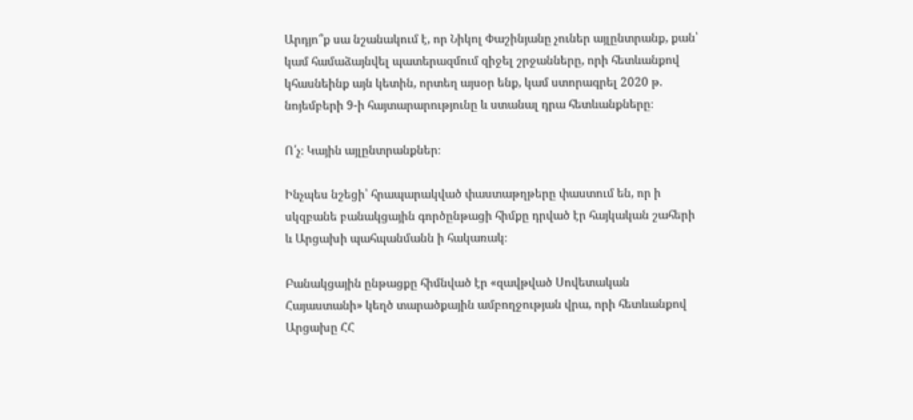Արդյո՞ք սա նշանակում է, որ Նիկոլ Փաշինյանը չուներ այլընտրանք, քան՝ կամ համաձայնվել պատերազմում զիջել շրջանները, որի հետևանքով կհասնեինք այն կետին, որտեղ այսօր ենք, կամ ստորագրել 2020 թ. նոյեմբերի 9-ի հայտարարությունը և ստանալ դրա հետևանքները։

Ո՛չ։ Կային այլընտրանքներ։

Ինչպես նշեցի՝ հրապարակված փաստաթղթերը փաստում են, որ ի սկզբանե բանակցային գործընթացի հիմքը դրված էր հայկական շահերի և Արցախի պահպանմանն ի հակառակ։

Բանակցային ընթացքը հիմնված էր «զավթված Սովետական Հայաստանի» կեղծ տարածքային ամբողջության վրա, որի հետևանքով Արցախը ՀՀ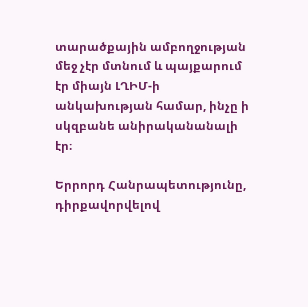տարածքային ամբողջության մեջ չէր մտնում և պայքարում էր միայն ԼՂԻՄ-ի անկախության համար, ինչը ի սկզբանե անիրականանալի էր։

Երրորդ Հանրապետությունը, դիրքավորվելով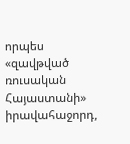որպես «զավթված ռուսական Հայաստանի» իրավահաջորդ,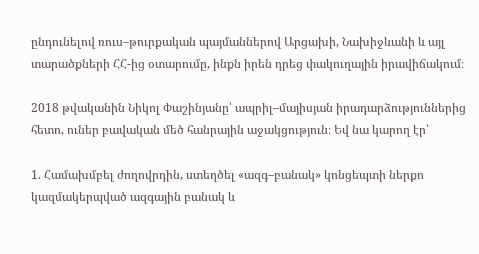ընդունելով ռուս–թուրքական պայմաններով Արցախի, Նախիջևանի և այլ տարածքների ՀՀ-ից օտարումը, ինքն իրեն դրեց փակուղային իրավիճակում։

2018 թվականին Նիկոլ Փաշինյանը՝ ապրիլ–մայիսյան իրադարձություններից հետո, ուներ բավական մեծ հանրային աջակցություն։ Եվ նա կարող էր՝

1. Համախմբել ժողովրդին, ստեղծել «ազգ–բանակ» կոնցեպտի ներքո կազմակերպված ազգային բանակ և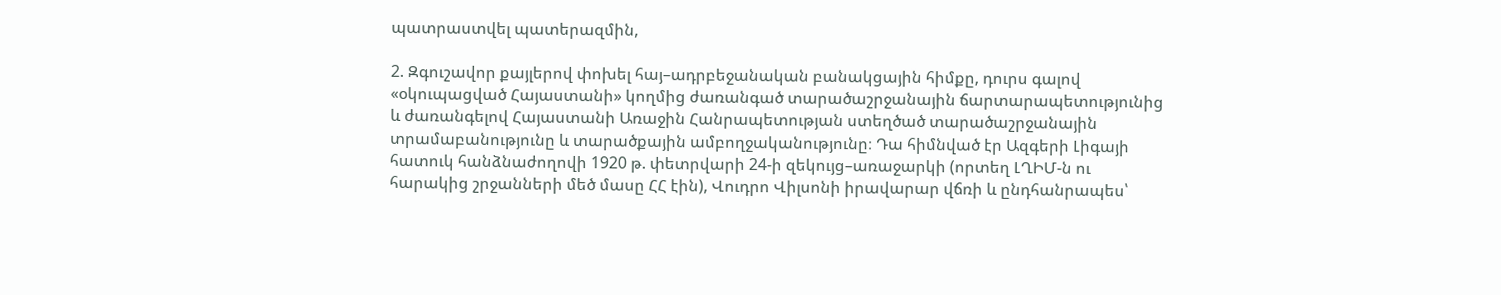պատրաստվել պատերազմին,

2. Զգուշավոր քայլերով փոխել հայ–ադրբեջանական բանակցային հիմքը, դուրս գալով «օկուպացված Հայաստանի» կողմից ժառանգած տարածաշրջանային ճարտարապետությունից և ժառանգելով Հայաստանի Առաջին Հանրապետության ստեղծած տարածաշրջանային տրամաբանությունը և տարածքային ամբողջականությունը։ Դա հիմնված էր Ազգերի Լիգայի հատուկ հանձնաժողովի 1920 թ. փետրվարի 24-ի զեկույց–առաջարկի (որտեղ ԼՂԻՄ-ն ու հարակից շրջանների մեծ մասը ՀՀ էին), Վուդրո Վիլսոնի իրավարար վճռի և ընդհանրապես՝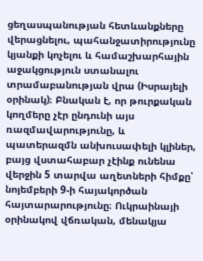ցեղասպանության հետևանքները վերացնելու, պահանջատիրությունը կյանքի կոչելու և համաշխարհային աջակցություն ստանալու տրամաբանության վրա (Իսրայելի օրինակ)։ Բնական է, որ թուրքական կողմերը չէր ընդունի այս ռազմավարությունը, և պատերազմն անխուսափելի կլիներ, բայց վստահաբար չէինք ունենա վերջին 5 տարվա աղետների հիմքը՝ նոյեմբերի 9-ի հայակործան հայտարարությունը։ Ուկրաինայի օրինակով վճռական, մենակյա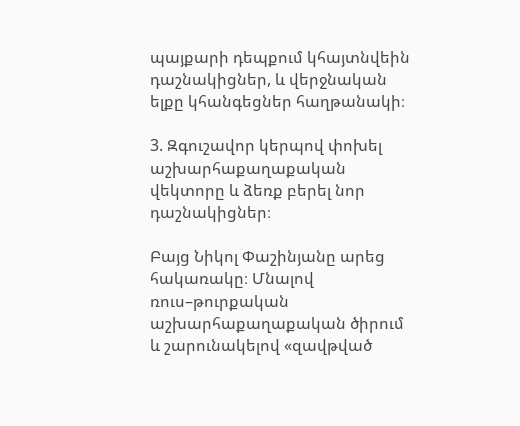պայքարի դեպքում կհայտնվեին դաշնակիցներ, և վերջնական ելքը կհանգեցներ հաղթանակի։

3. Զգուշավոր կերպով փոխել աշխարհաքաղաքական վեկտորը և ձեռք բերել նոր դաշնակիցներ։

Բայց Նիկոլ Փաշինյանը արեց հակառակը։ Մնալով ռուս–թուրքական աշխարհաքաղաքական ծիրում և շարունակելով «զավթված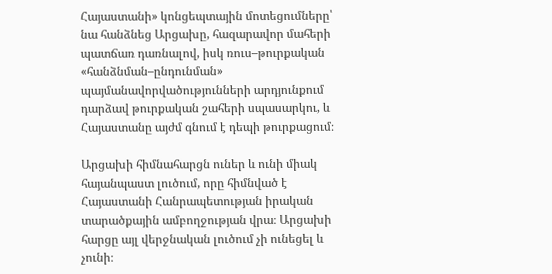Հայաստանի» կոնցեպտային մոտեցումները՝ նա հանձնեց Արցախը, հազարավոր մահերի պատճառ դառնալով, իսկ ռուս–թուրքական «հանձնման–ընդունման» պայմանավորվածությունների արդյունքում դարձավ թուրքական շահերի սպասարկու, և Հայաստանը այժմ գնում է դեպի թուրքացում։

Արցախի հիմնահարցն ուներ և ունի միակ հայանպաստ լուծում, որը հիմնված է Հայաստանի Հանրապետության իրական տարածքային ամբողջության վրա։ Արցախի հարցը այլ վերջնական լուծում չի ունեցել և չունի։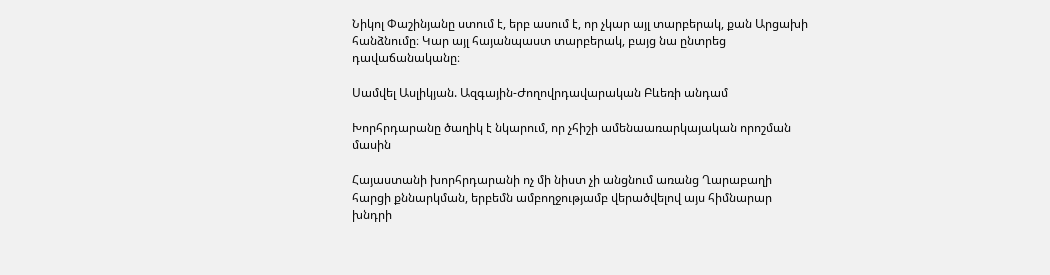Նիկոլ Փաշինյանը ստում է, երբ ասում է, որ չկար այլ տարբերակ, քան Արցախի հանձնումը։ Կար այլ հայանպաստ տարբերակ, բայց նա ընտրեց դավաճանականը։

Սամվել Ասլիկյան. Ազգային-Ժողովրդավարական Բևեռի անդամ

Խորհրդարանը ծաղիկ է նկարում, որ չհիշի ամենաառարկայական որոշման մասին

Հայաստանի խորհրդարանի ոչ մի նիստ չի անցնում առանց Ղարաբաղի հարցի քննարկման, երբեմն ամբողջությամբ վերածվելով այս հիմնարար խնդրի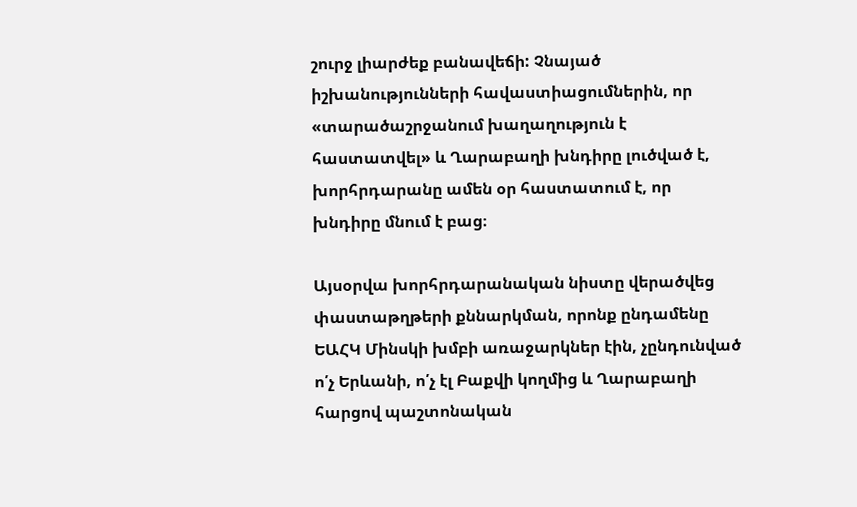շուրջ լիարժեք բանավեճի: Չնայած իշխանությունների հավաստիացումներին, որ «տարածաշրջանում խաղաղություն է հաստատվել» և Ղարաբաղի խնդիրը լուծված է, խորհրդարանը ամեն օր հաստատում է, որ խնդիրը մնում է բաց։

Այսօրվա խորհրդարանական նիստը վերածվեց փաստաթղթերի քննարկման, որոնք ընդամենը ԵԱՀԿ Մինսկի խմբի առաջարկներ էին, չընդունված ո՛չ Երևանի, ո՛չ էլ Բաքվի կողմից և Ղարաբաղի հարցով պաշտոնական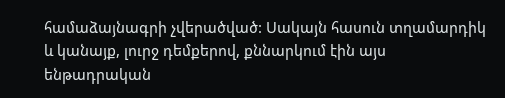համաձայնագրի չվերածված: Սակայն հասուն տղամարդիկ և կանայք, լուրջ դեմքերով, քննարկում էին այս ենթադրական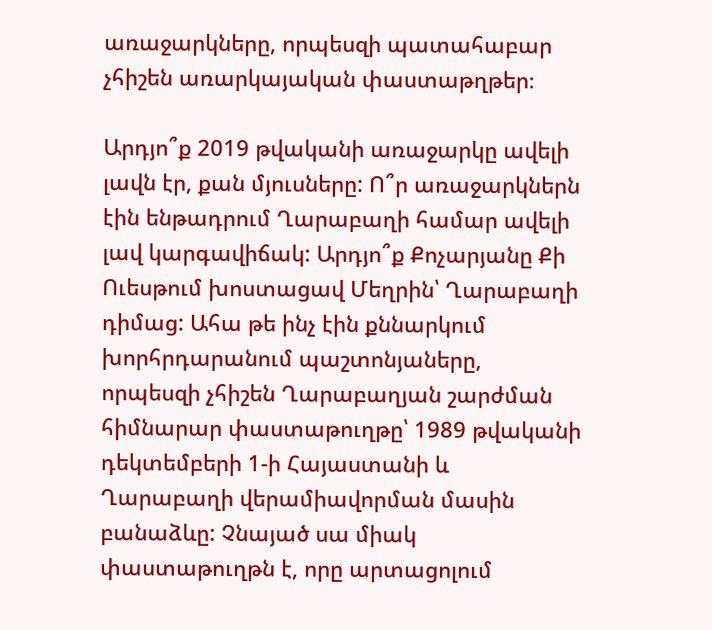առաջարկները, որպեսզի պատահաբար չհիշեն առարկայական փաստաթղթեր։

Արդյո՞ք 2019 թվականի առաջարկը ավելի լավն էր, քան մյուսները: Ո՞ր առաջարկներն էին ենթադրում Ղարաբաղի համար ավելի լավ կարգավիճակ: Արդյո՞ք Քոչարյանը Քի Ուեսթում խոստացավ Մեղրին՝ Ղարաբաղի դիմաց: Ահա թե ինչ էին քննարկում խորհրդարանում պաշտոնյաները, որպեսզի չհիշեն Ղարաբաղյան շարժման հիմնարար փաստաթուղթը՝ 1989 թվականի դեկտեմբերի 1-ի Հայաստանի և Ղարաբաղի վերամիավորման մասին բանաձևը: Չնայած սա միակ փաստաթուղթն է, որը արտացոլում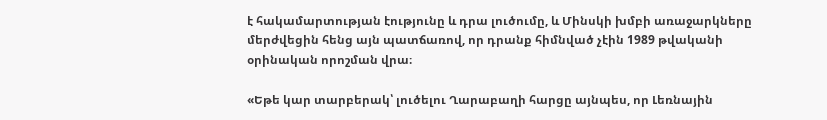է հակամարտության էությունը և դրա լուծումը, և Մինսկի խմբի առաջարկները մերժվեցին հենց այն պատճառով, որ դրանք հիմնված չէին 1989 թվականի օրինական որոշման վրա։

«Եթե կար տարբերակ՝ լուծելու Ղարաբաղի հարցը այնպես, որ Լեռնային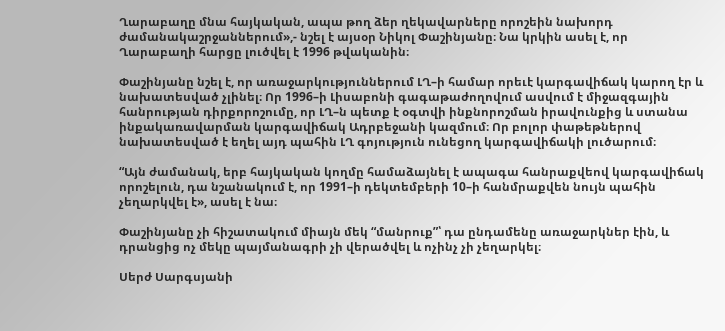Ղարաբաղը մնա հայկական, ապա թող ձեր ղեկավարները որոշեին նախորդ ժամանակաշրջաններում»,- նշել է այսօր Նիկոլ Փաշինյանը։ Նա կրկին ասել է, որ Ղարաբաղի հարցը լուծվել է 1996 թվականին։

Փաշինյանը նշել է, որ առաջարկություններում ԼՂ–ի համար որեւէ կարգավիճակ կարող էր և նախատեսված չլինել։ Որ 1996–ի Լիսաբոնի գագաթաժողովում ասվում է միջազգային հանրության դիրքորոշումը, որ ԼՂ–ն պետք է օգտվի ինքնորոշման իրավունքից և ստանա ինքակառավարման կարգավիճակ Ադրբեջանի կազմում։ Որ բոլոր փաթեթներով նախատեսված է եղել այդ պահին ԼՂ գոյություն ունեցող կարգավիճակի լուծարում։

“Այն ժամանակ, երբ հայկական կողմը համաձայնել է ապագա հանրաքվեով կարգավիճակ որոշելուն, դա նշանակում է, որ 1991–ի դեկտեմբերի 10–ի հանմրաքվեն նույն պահին չեղարկվել է», ասել է նա։

Փաշինյանը չի հիշատակում միայն մեկ “մանրուք”՝ դա ընդամենը առաջարկներ էին, և դրանցից ոչ մեկը պայմանագրի չի վերածվել և ոչինչ չի չեղարկել։

Սերժ Սարգսյանի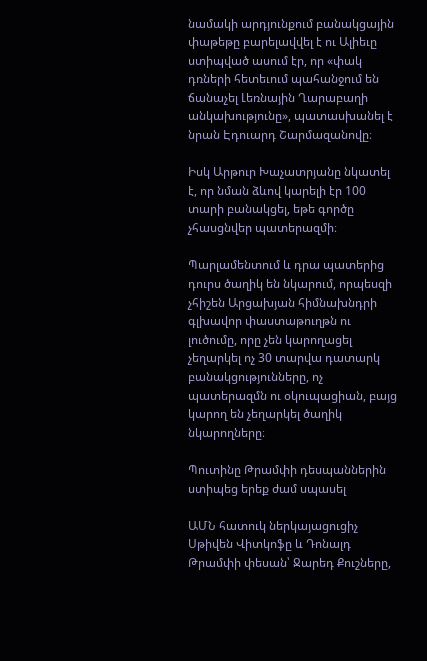նամակի արդյունքում բանակցային փաթեթը բարելավվել է ու Ալիեւը ստիպված ասում էր, որ «փակ դռների հետեւում պահանջում են ճանաչել Լեռնային Ղարաբաղի անկախությունը», պատասխանել է նրան Էդուարդ Շարմազանովը։

Իսկ Արթուր Խաչատրյանը նկատել է, որ նման ձևով կարելի էր 100 տարի բանակցել, եթե գործը չհասցնվեր պատերազմի։

Պարլամենտում և դրա պատերից դուրս ծաղիկ են նկարում, որպեսզի չհիշեն Արցախյան հիմնախնդրի գլխավոր փաստաթուղթն ու լուծումը, որը չեն կարողացել չեղարկել ոչ 30 տարվա դատարկ բանակցությունները, ոչ պատերազմն ու օկուպացիան, բայց կարող են չեղարկել ծաղիկ նկարողները։

Պուտինը Թրամփի դեսպաններին ստիպեց երեք ժամ սպասել

ԱՄՆ հատուկ ներկայացուցիչ Սթիվեն Վիտկոֆը և Դոնալդ Թրամփի փեսան՝ Ջարեդ Քուշները,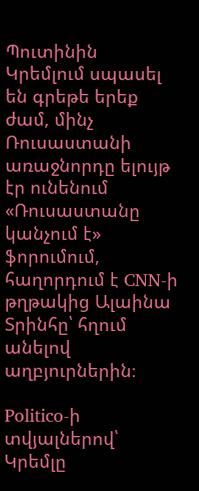Պուտինին Կրեմլում սպասել են գրեթե երեք ժամ, մինչ Ռուսաստանի առաջնորդը ելույթ էր ունենում «Ռուսաստանը կանչում է» ֆորումում, հաղորդում է CNN-ի թղթակից Ալաինա Տրինհը՝ հղում անելով աղբյուրներին։

Politico-ի տվյալներով՝ Կրեմլը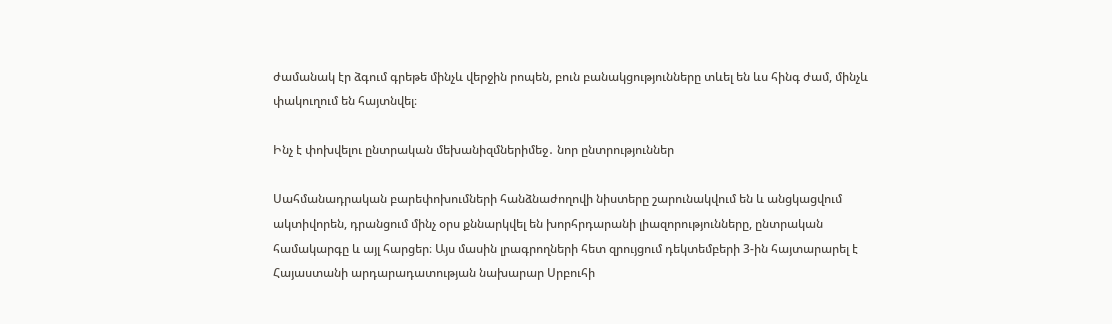ժամանակ էր ձգում գրեթե մինչև վերջին րոպեն, բուն բանակցությունները տևել են ևս հինգ ժամ, մինչև փակուղում են հայտնվել։

Ինչ է փոխվելու ընտրական մեխանիզմներիմեջ․ նոր ընտրություններ

Սահմանադրական բարեփոխումների հանձնաժողովի նիստերը շարունակվում են և անցկացվում ակտիվորեն, դրանցում մինչ օրս քննարկվել են խորհրդարանի լիազորությունները, ընտրական համակարգը և այլ հարցեր։ Այս մասին լրագրողների հետ զրույցում դեկտեմբերի 3-ին հայտարարել է Հայաստանի արդարադատության նախարար Սրբուհի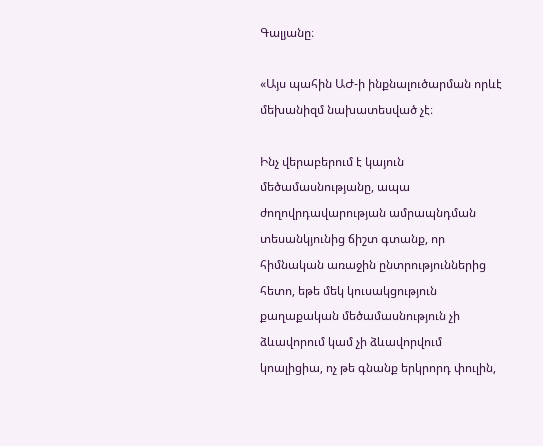Գալյանը։

«Այս պահին ԱԺ-ի ինքնալուծարման որևէ մեխանիզմ նախատեսված չէ։

Ինչ վերաբերում է կայուն մեծամասնությանը, ապա ժողովրդավարության ամրապնդման տեսանկյունից ճիշտ գտանք, որ հիմնական առաջին ընտրություններից հետո, եթե մեկ կուսակցություն քաղաքական մեծամասնություն չի ձևավորում կամ չի ձևավորվում կոալիցիա, ոչ թե գնանք երկրորդ փուլին,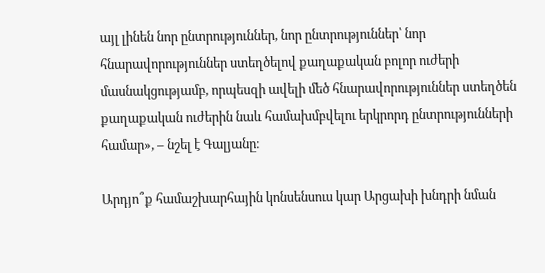այլ լինեն նոր ընտրություններ, նոր ընտրություններ՝ նոր հնարավորություններ ստեղծելով քաղաքական բոլոր ուժերի մասնակցությամբ, որպեսզի ավելի մեծ հնարավորություններ ստեղծեն քաղաքական ուժերին նաև համախմբվելու երկրորդ ընտրությունների համար», – նշել է Գալյանը։

Արդյո՞ք համաշխարհային կոնսենսուս կար Արցախի խնդրի նման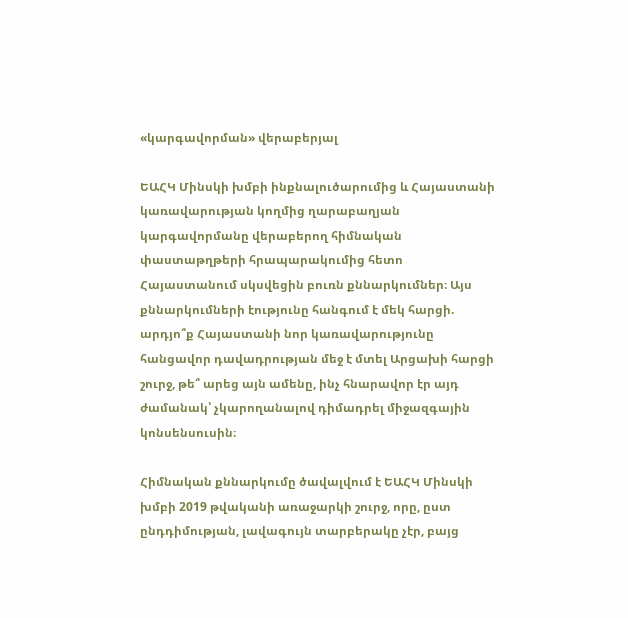«կարգավորման» վերաբերյալ

ԵԱՀԿ Մինսկի խմբի ինքնալուծարումից և Հայաստանի կառավարության կողմից ղարաբաղյան կարգավորմանը վերաբերող հիմնական փաստաթղթերի հրապարակումից հետո Հայաստանում սկսվեցին բուռն քննարկումներ։ Այս քննարկումների էությունը հանգում է մեկ հարցի. արդյո՞ք Հայաստանի նոր կառավարությունը հանցավոր դավադրության մեջ է մտել Արցախի հարցի շուրջ, թե՞ արեց այն ամենը, ինչ հնարավոր էր այդ ժամանակ՝ չկարողանալով դիմադրել միջազգային կոնսենսուսին։

Հիմնական քննարկումը ծավալվում է ԵԱՀԿ Մինսկի խմբի 2019 թվականի առաջարկի շուրջ, որը, ըստ ընդդիմության, լավագույն տարբերակը չէր, բայց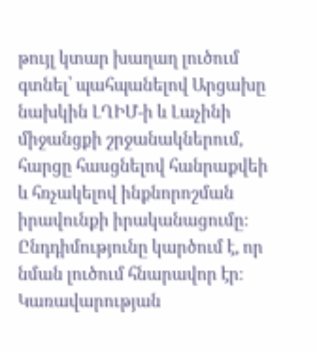թույլ կտար խաղաղ լուծում գտնել՝ պահպանելով Արցախը նախկին ԼՂԻՄ-ի և Լաչինի միջանցքի շրջանակներում, հարցը հասցնելով հանրաքվեի և հռչակելով ինքնորոշման իրավունքի իրականացումը։ Ընդդիմությունը կարծում է, որ նման լուծում հնարավոր էր։ Կառավարության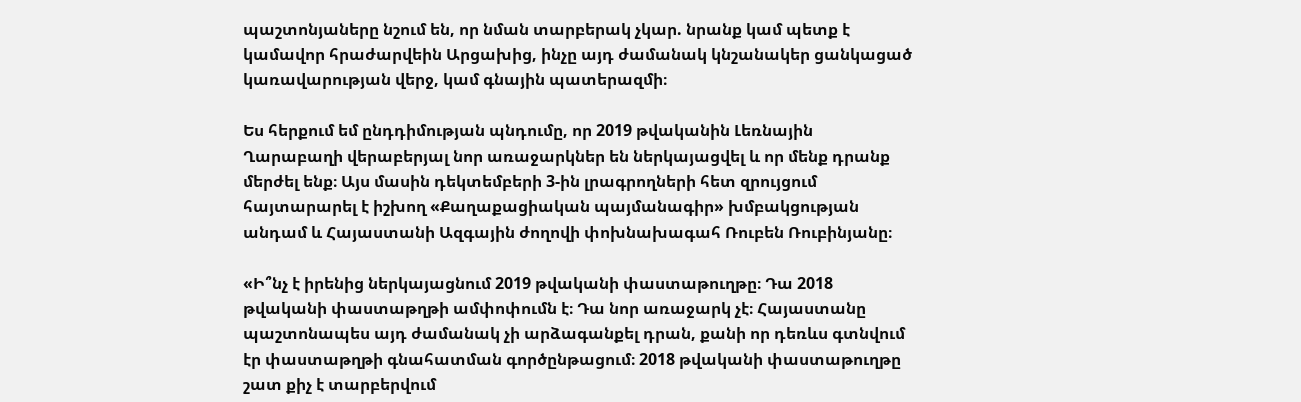պաշտոնյաները նշում են, որ նման տարբերակ չկար. նրանք կամ պետք է կամավոր հրաժարվեին Արցախից, ինչը այդ ժամանակ կնշանակեր ցանկացած կառավարության վերջ, կամ գնային պատերազմի։

Ես հերքում եմ ընդդիմության պնդումը, որ 2019 թվականին Լեռնային Ղարաբաղի վերաբերյալ նոր առաջարկներ են ներկայացվել և որ մենք դրանք մերժել ենք։ Այս մասին դեկտեմբերի 3-ին լրագրողների հետ զրույցում հայտարարել է իշխող «Քաղաքացիական պայմանագիր» խմբակցության անդամ և Հայաստանի Ազգային ժողովի փոխնախագահ Ռուբեն Ռուբինյանը։

«Ի՞նչ է իրենից ներկայացնում 2019 թվականի փաստաթուղթը։ Դա 2018 թվականի փաստաթղթի ամփոփումն է։ Դա նոր առաջարկ չէ։ Հայաստանը պաշտոնապես այդ ժամանակ չի արձագանքել դրան, քանի որ դեռևս գտնվում էր փաստաթղթի գնահատման գործընթացում։ 2018 թվականի փաստաթուղթը շատ քիչ է տարբերվում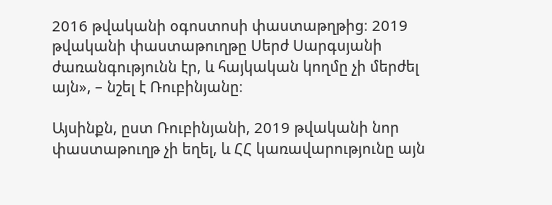2016 թվականի օգոստոսի փաստաթղթից։ 2019 թվականի փաստաթուղթը Սերժ Սարգսյանի ժառանգությունն էր, և հայկական կողմը չի մերժել այն», – նշել է Ռուբինյանը։

Այսինքն, ըստ Ռուբինյանի, 2019 թվականի նոր փաստաթուղթ չի եղել, և ՀՀ կառավարությունը այն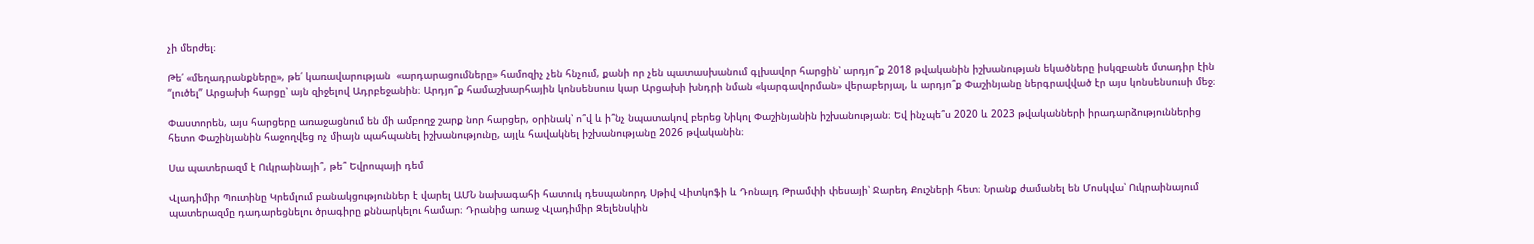չի մերժել։

Թե՛ «մեղադրանքները», թե՛ կառավարության  «արդարացումները» համոզիչ չեն հնչում, քանի որ չեն պատասխանում գլխավոր հարցին՝ արդյո՞ք 2018 թվականին իշխանության եկածները իսկզբանե մտադիր էին “լուծել” Արցախի հարցը՝ այն զիջելով Ադրբեջանին։ Արդյո՞ք համաշխարհային կոնսենսուս կար Արցախի խնդրի նման «կարգավորման» վերաբերյալ, և արդյո՞ք Փաշինյանը ներգրավված էր այս կոնսենսուսի մեջ։

Փաստորեն, այս հարցերը առաջացնում են մի ամբողջ շարք նոր հարցեր, օրինակ՝ ո՞վ և ի՞նչ նպատակով բերեց Նիկոլ Փաշինյանին իշխանության։ Եվ ինչպե՞ս 2020 և 2023 թվականների իրադարձություններից հետո Փաշինյանին հաջողվեց ոչ միայն պահպանել իշխանությունը, այլև հավակնել իշխանությանը 2026 թվականին։

Սա պատերազմ է Ուկրաինայի՞, թե՞ Եվրոպայի դեմ

Վլադիմիր Պուտինը Կրեմլում բանակցություններ է վարել ԱՄՆ նախագահի հատուկ դեսպանորդ Սթիվ Վիտկոֆի և Դոնալդ Թրամփի փեսայի՝ Ջարեդ Քուշների հետ։ Նրանք ժամանել են Մոսկվա՝ Ուկրաինայում պատերազմը դադարեցնելու ծրագիրը քննարկելու համար։ Դրանից առաջ Վլադիմիր Զելենսկին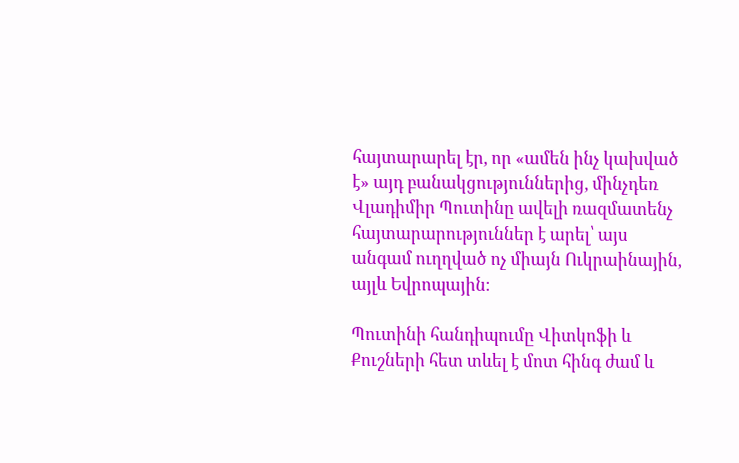հայտարարել էր, որ «ամեն ինչ կախված է» այդ բանակցություններից, մինչդեռ Վլադիմիր Պուտինը ավելի ռազմատենչ հայտարարություններ է արել՝ այս անգամ ուղղված ոչ միայն Ուկրաինային, այլև Եվրոպային։

Պուտինի հանդիպումը Վիտկոֆի և Քուշների հետ տևել է մոտ հինգ ժամ և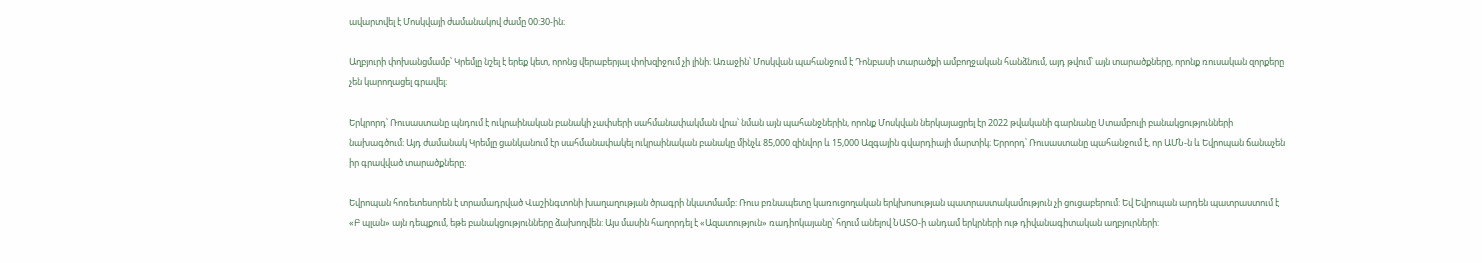ավարտվել է Մոսկվայի ժամանակով ժամը 00:30-ին։

Աղբյուրի փոխանցմամբ՝ Կրեմլը նշել է երեք կետ, որոնց վերաբերյալ փոխզիջում չի լինի։ Առաջին՝ Մոսկվան պահանջում է Դոնբասի տարածքի ամբողջական հանձնում, այդ թվում՝ այն տարածքները, որոնք ռուսական զորքերը չեն կարողացել գրավել։

Երկրորդ՝ Ռուսաստանը պնդում է ուկրաինական բանակի չափսերի սահմանափակման վրա՝ նման այն պահանջներին, որոնք Մոսկվան ներկայացրել էր 2022 թվականի գարնանը Ստամբուլի բանակցությունների նախագծում։ Այդ ժամանակ Կրեմլը ցանկանում էր սահմանափակել ուկրաինական բանակը մինչև 85,000 զինվոր և 15,000 Ազգային գվարդիայի մարտիկ։ Երրորդ՝ Ռուսաստանը պահանջում է, որ ԱՄՆ-ն և Եվրոպան ճանաչեն իր գրավված տարածքները։

Եվրոպան հոռետեսորեն է տրամադրված Վաշինգտոնի խաղաղության ծրագրի նկատմամբ: Ռուս բռնապետը կառուցողական երկխոսության պատրաստակամություն չի ցուցաբերում: Եվ Եվրոպան արդեն պատրաստում է «Բ պլան» այն դեպքում, եթե բանակցությունները ձախողվեն: Այս մասին հաղորդել է «Ազատություն» ռադիոկայանը՝ հղում անելով ՆԱՏՕ-ի անդամ երկրների ութ դիվանագիտական աղբյուրների: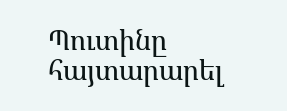Պուտինը հայտարարել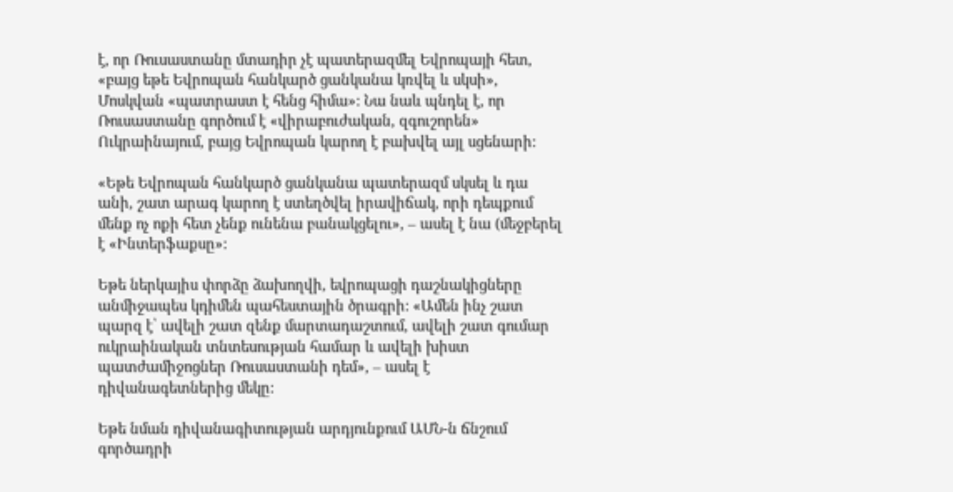է, որ Ռուսաստանը մտադիր չէ պատերազմել Եվրոպայի հետ, «բայց եթե Եվրոպան հանկարծ ցանկանա կռվել և սկսի», Մոսկվան «պատրաստ է հենց հիմա»: Նա նաև պնդել է, որ Ռուսաստանը գործում է «վիրաբուժական, զգուշորեն» Ուկրաինայում, բայց Եվրոպան կարող է բախվել այլ սցենարի:

«Եթե Եվրոպան հանկարծ ցանկանա պատերազմ սկսել և դա անի, շատ արագ կարող է ստեղծվել իրավիճակ, որի դեպքում մենք ոչ ոքի հետ չենք ունենա բանակցելու», – ասել է նա (մեջբերել է «Ինտերֆաքսը»:

Եթե ներկայիս փորձը ձախողվի, եվրոպացի դաշնակիցները անմիջապես կդիմեն պահեստային ծրագրի: «Ամեն ինչ շատ պարզ է՝ ավելի շատ զենք մարտադաշտում, ավելի շատ գումար ուկրաինական տնտեսության համար և ավելի խիստ պատժամիջոցներ Ռուսաստանի դեմ», – ասել է դիվանագետներից մեկը:

Եթե նման դիվանագիտության արդյունքում ԱՄՆ-ն ճնշում գործադրի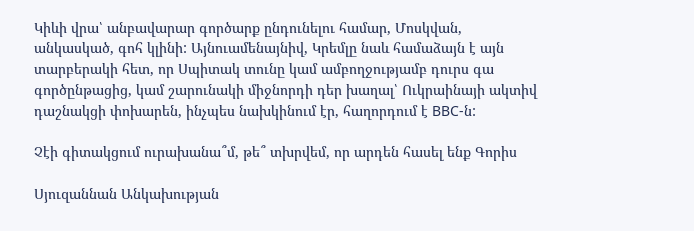Կիևի վրա՝ անբավարար գործարք ընդունելու համար, Մոսկվան, անկասկած, գոհ կլինի: Այնուամենայնիվ, Կրեմլը նաև համաձայն է այն տարբերակի հետ, որ Սպիտակ տունը կամ ամբողջությամբ դուրս գա գործընթացից, կամ շարունակի միջնորդի դեր խաղալ՝ Ուկրաինայի ակտիվ դաշնակցի փոխարեն, ինչպես նախկինում էր, հաղորդում է BBC-ն:

Չէի գիտակցում ուրախանա՞մ, թե՞ տխրվեմ, որ արդեն հասել ենք Գորիս

Սյուզաննան Անկախության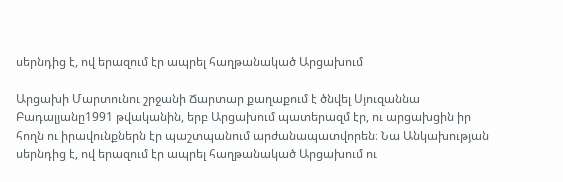սերնդից է, ով երազում էր ապրել հաղթանակած Արցախում

Արցախի Մարտունու շրջանի Ճարտար քաղաքում է ծնվել Սյուզաննա Բադալյանը1991 թվականին, երբ Արցախում պատերազմ էր, ու արցախցին իր հողն ու իրավունքներն էր պաշտպանում արժանապատվորեն։ Նա Անկախության սերնդից է, ով երազում էր ապրել հաղթանակած Արցախում ու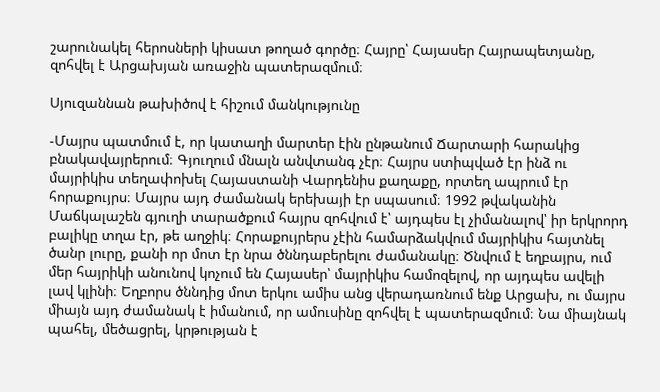շարունակել հերոսների կիսատ թողած գործը։ Հայրը՝ Հայասեր Հայրապետյանը, զոհվել է Արցախյան առաջին պատերազմում։

Սյուզաննան թախիծով է հիշում մանկությունը

-Մայրս պատմում է, որ կատաղի մարտեր էին ընթանում Ճարտարի հարակից բնակավայրերում։ Գյուղում մնալն անվտանգ չէր։ Հայրս ստիպված էր ինձ ու մայրիկիս տեղափոխել Հայաստանի Վարդենիս քաղաքը, որտեղ ապրում էր հորաքույրս։ Մայրս այդ ժամանակ երեխայի էր սպասում։ 1992 թվականին Մաճկալաշեն գյուղի տարածքում հայրս զոհվում է՝ այդպես էլ չիմանալով՝ իր երկրորդ բալիկը տղա էր, թե աղջիկ։ Հորաքույրերս չէին համարձակվում մայրիկիս հայտնել ծանր լուրը, քանի որ մոտ էր նրա ծննդաբերելու ժամանակը։ Ծնվում է եղբայրս, ում մեր հայրիկի անունով կոչում են Հայասեր՝ մայրիկիս համոզելով, որ այդպես ավելի լավ կլինի։ Եղբորս ծննդից մոտ երկու ամիս անց վերադառնում ենք Արցախ, ու մայրս միայն այդ ժամանակ է իմանում, որ ամուսինը զոհվել է պատերազմում։ Նա միայնակ պահել, մեծացրել, կրթության է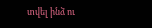տվել ինձ ու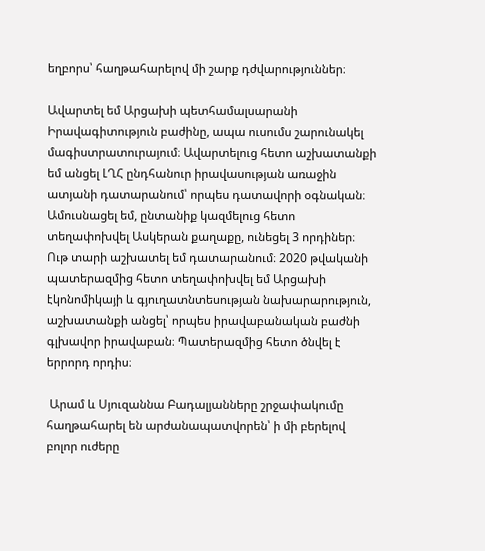եղբորս՝ հաղթահարելով մի շարք դժվարություններ։

Ավարտել եմ Արցախի պետհամալսարանի Իրավագիտություն բաժինը, ապա ուսումս շարունակել մագիստրատուրայում։ Ավարտելուց հետո աշխատանքի եմ անցել ԼՂՀ ընդհանուր իրավասության առաջին ատյանի դատարանում՝ որպես դատավորի օգնական։ Ամուսնացել եմ, ընտանիք կազմելուց հետո տեղափոխվել Ասկերան քաղաքը, ունեցել 3 որդիներ։ Ութ տարի աշխատել եմ դատարանում։ 2020 թվականի պատերազմից հետո տեղափոխվել եմ Արցախի էկոնոմիկայի և գյուղատնտեսության նախարարություն, աշխատանքի անցել՝ որպես իրավաբանական բաժնի գլխավոր իրավաբան։ Պատերազմից հետո ծնվել է երրորդ որդիս։

 Արամ և Սյուզաննա Բադալյանները շրջափակումը հաղթահարել են արժանապատվորեն՝ ի մի բերելով բոլոր ուժերը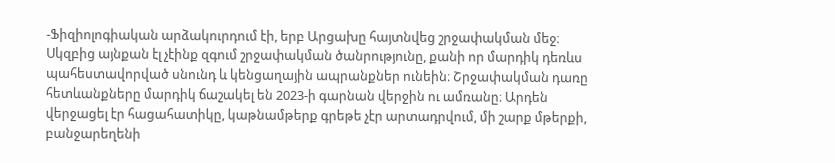-Ֆիզիոլոգիական արձակուրդում էի, երբ Արցախը հայտնվեց շրջափակման մեջ։ Սկզբից այնքան էլ չէինք զգում շրջափակման ծանրությունը, քանի որ մարդիկ դեռևս պահեստավորված սնունդ և կենցաղային ապրանքներ ունեին։ Շրջափակման դառը հետևանքները մարդիկ ճաշակել են 2023-ի գարնան վերջին ու ամռանը։ Արդեն վերջացել էր հացահատիկը, կաթնամթերք գրեթե չէր արտադրվում, մի շարք մթերքի, բանջարեղենի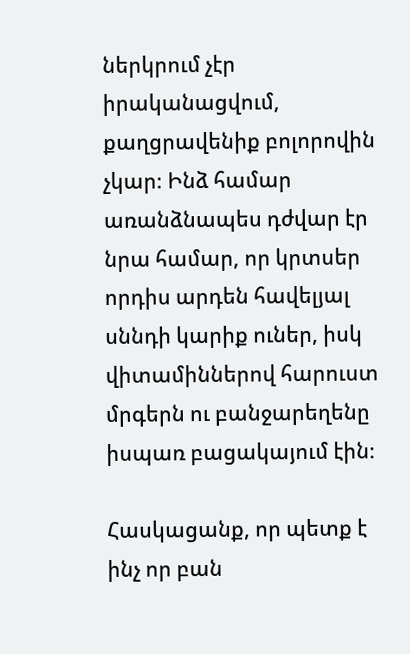ներկրում չէր իրականացվում, քաղցրավենիք բոլորովին չկար։ Ինձ համար առանձնապես դժվար էր նրա համար, որ կրտսեր որդիս արդեն հավելյալ սննդի կարիք ուներ, իսկ վիտամիններով հարուստ մրգերն ու բանջարեղենը իսպառ բացակայում էին։

Հասկացանք, որ պետք է ինչ որ բան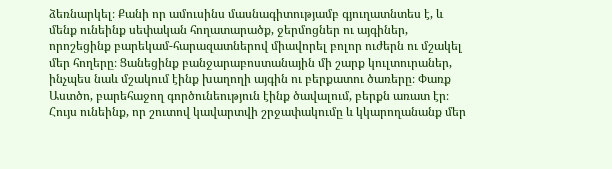ձեռնարկել։ Քանի որ ամուսինս մասնագիտությամբ գյուղատնտես է, և մենք ունեինք սեփական հողատարածք, ջերմոցներ ու այգիներ, որոշեցինք բարեկամ-հարազատներով միավորել բոլոր ուժերն ու մշակել մեր հողերը։ Ցանեցինք բանջարաբոստանային մի շարք կուլտուրաներ, ինչպես նաև մշակում էինք խաղողի այգին ու բերքատու ծառերը։ Փառք Աստծո, բարեհաջող գործունեություն էինք ծավալում, բերքն առատ էր։ Հույս ունեինք, որ շուտով կավարտվի շրջափակումը և կկարողանանք մեր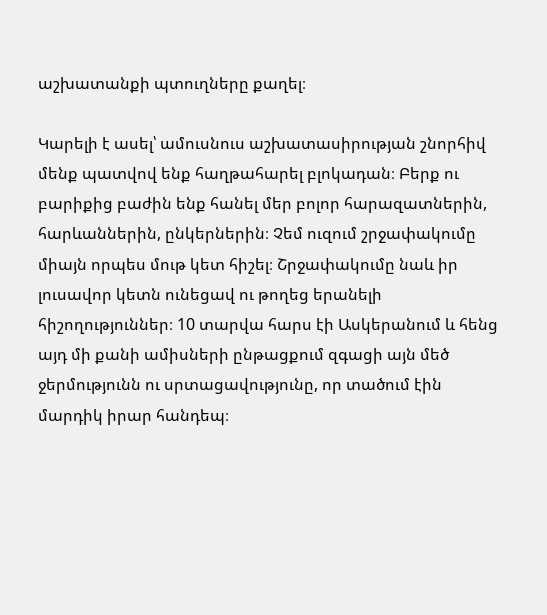աշխատանքի պտուղները քաղել։

Կարելի է ասել՝ ամուսնուս աշխատասիրության շնորհիվ մենք պատվով ենք հաղթահարել բլոկադան։ Բերք ու բարիքից բաժին ենք հանել մեր բոլոր հարազատներին, հարևաններին, ընկերներին։ Չեմ ուզում շրջափակումը միայն որպես մութ կետ հիշել։ Շրջափակումը նաև իր լուսավոր կետն ունեցավ ու թողեց երանելի հիշողություններ։ 10 տարվա հարս էի Ասկերանում և հենց այդ մի քանի ամիսների ընթացքում զգացի այն մեծ ջերմությունն ու սրտացավությունը, որ տածում էին մարդիկ իրար հանդեպ։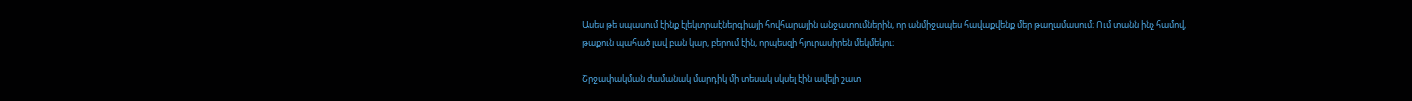Ասես թե սպասում էինք էլեկտրաէներգիայի հովհարային անջատումներին, որ անմիջապես հավաքվենք մեր թաղամասում։ Ում տանն ինչ համով, թաքուն պահած լավ բան կար, բերում էին, որպեսզի հյուրասիրեն մեկմեկու։

Շրջափակման ժամանակ մարդիկ մի տեսակ սկսել էին ավելի շատ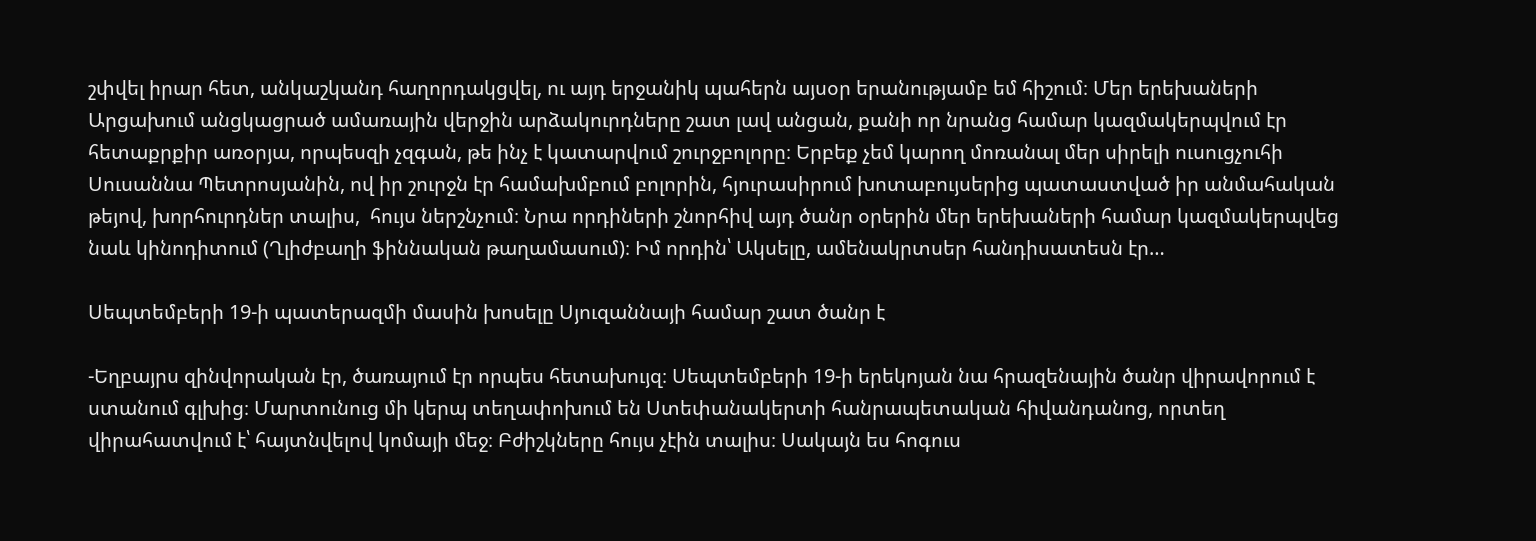շփվել իրար հետ, անկաշկանդ հաղորդակցվել, ու այդ երջանիկ պահերն այսօր երանությամբ եմ հիշում։ Մեր երեխաների Արցախում անցկացրած ամառային վերջին արձակուրդները շատ լավ անցան, քանի որ նրանց համար կազմակերպվում էր հետաքրքիր առօրյա, որպեսզի չզգան, թե ինչ է կատարվում շուրջբոլորը։ Երբեք չեմ կարող մոռանալ մեր սիրելի ուսուցչուհի Սուսաննա Պետրոսյանին, ով իր շուրջն էր համախմբում բոլորին, հյուրասիրում խոտաբույսերից պատաստված իր անմահական թեյով, խորհուրդներ տալիս,  հույս ներշնչում։ Նրա որդիների շնորհիվ այդ ծանր օրերին մեր երեխաների համար կազմակերպվեց նաև կինոդիտում (Ղլիժբաղի ֆիննական թաղամասում)։ Իմ որդին՝ Ակսելը, ամենակրտսեր հանդիսատեսն էր…

Սեպտեմբերի 19-ի պատերազմի մասին խոսելը Սյուզաննայի համար շատ ծանր է

-Եղբայրս զինվորական էր, ծառայում էր որպես հետախույզ։ Սեպտեմբերի 19-ի երեկոյան նա հրազենային ծանր վիրավորում է ստանում գլխից։ Մարտունուց մի կերպ տեղափոխում են Ստեփանակերտի հանրապետական հիվանդանոց, որտեղ վիրահատվում է՝ հայտնվելով կոմայի մեջ։ Բժիշկները հույս չէին տալիս։ Սակայն ես հոգուս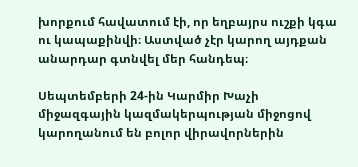խորքում հավատում էի, որ եղբայրս ուշքի կգա ու կապաքինվի։ Աստված չէր կարող այդքան անարդար գտնվել մեր հանդեպ։

Սեպտեմբերի 24-ին Կարմիր Խաչի միջազգային կազմակերպության միջոցով կարողանում են բոլոր վիրավորներին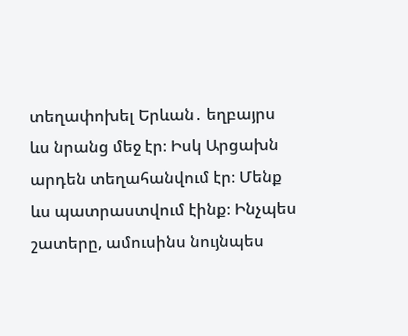տեղափոխել Երևան․ եղբայրս ևս նրանց մեջ էր։ Իսկ Արցախն արդեն տեղահանվում էր։ Մենք ևս պատրաստվում էինք։ Ինչպես շատերը, ամուսինս նույնպես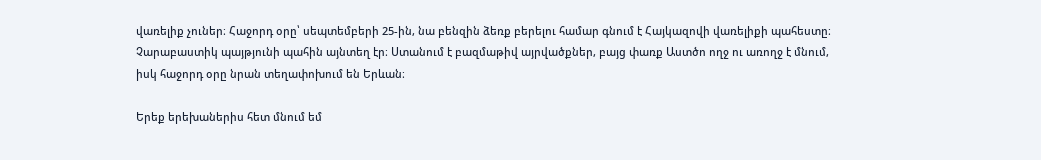վառելիք չուներ։ Հաջորդ օրը՝ սեպտեմբերի 25-ին, նա բենզին ձեռք բերելու համար գնում է Հայկազովի վառելիքի պահեստը։ Չարաբաստիկ պայթյունի պահին այնտեղ էր։ Ստանում է բազմաթիվ այրվածքներ, բայց փառք Աստծո ողջ ու առողջ է մնում, իսկ հաջորդ օրը նրան տեղափոխում են Երևան։

Երեք երեխաներիս հետ մնում եմ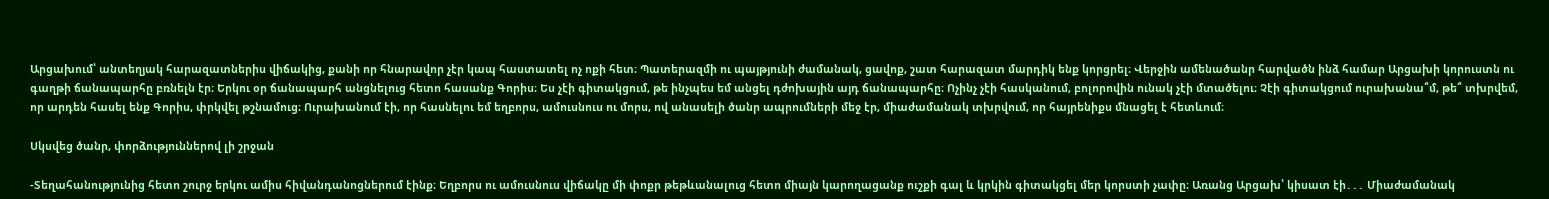Արցախում՝ անտեղյակ հարազատներիս վիճակից, քանի որ հնարավոր չէր կապ հաստատել ոչ ոքի հետ։ Պատերազմի ու պայթյունի ժամանակ, ցավոք, շատ հարազատ մարդիկ ենք կորցրել։ Վերջին ամենածանր հարվածն ինձ համար Արցախի կորուստն ու գաղթի ճանապարհը բռնելն էր։ Երկու օր ճանապարհ անցնելուց հետո հասանք Գորիս։ Ես չէի գիտակցում, թե ինչպես եմ անցել դժոխային այդ ճանապարհը։ Ոչինչ չէի հասկանում, բոլորովին ունակ չէի մտածելու։ Չէի գիտակցում ուրախանա՞մ, թե՞ տխրվեմ, որ արդեն հասել ենք Գորիս, փրկվել թշնամուց։ Ուրախանում էի, որ հասնելու եմ եղբորս, ամուսնուս ու մորս, ով անասելի ծանր ապրումների մեջ էր, միաժամանակ տխրվում, որ հայրենիքս մնացել է հետևում։

Սկսվեց ծանր, փորձություններով լի շրջան

-Տեղահանությունից հետո շուրջ երկու ամիս հիվանդանոցներում էինք։ Եղբորս ու ամուսնուս վիճակը մի փոքր թեթևանալուց հետո միայն կարողացանք ուշքի գալ և կրկին գիտակցել մեր կորստի չափը։ Առանց Արցախ՝ կիսատ էի․․․ Միաժամանակ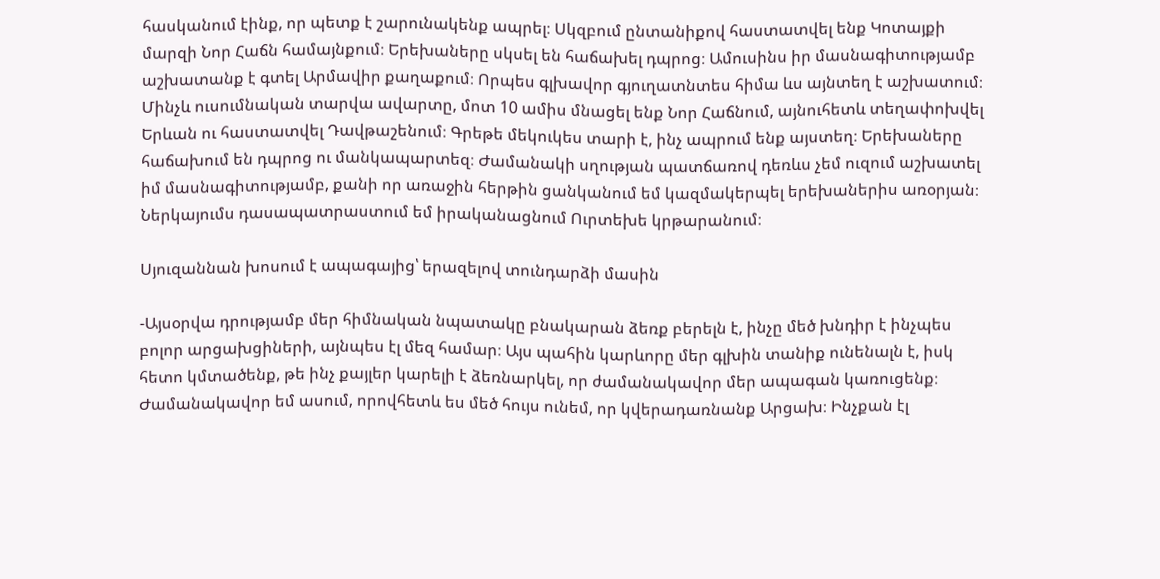հասկանում էինք, որ պետք է շարունակենք ապրել։ Սկզբում ընտանիքով հաստատվել ենք Կոտայքի մարզի Նոր Հաճն համայնքում։ Երեխաները սկսել են հաճախել դպրոց։ Ամուսինս իր մասնագիտությամբ աշխատանք է գտել Արմավիր քաղաքում։ Որպես գլխավոր գյուղատնտես հիմա ևս այնտեղ է աշխատում։ Մինչև ուսումնական տարվա ավարտը, մոտ 10 ամիս մնացել ենք Նոր Հաճնում, այնուհետև տեղափոխվել  Երևան ու հաստատվել Դավթաշենում։ Գրեթե մեկուկես տարի է, ինչ ապրում ենք այստեղ։ Երեխաները հաճախում են դպրոց ու մանկապարտեզ։ Ժամանակի սղության պատճառով դեռևս չեմ ուզում աշխատել իմ մասնագիտությամբ, քանի որ առաջին հերթին ցանկանում եմ կազմակերպել երեխաներիս առօրյան։ Ներկայումս դասապատրաստում եմ իրականացնում Ուրտեխե կրթարանում։

Սյուզաննան խոսում է ապագայից՝ երազելով տունդարձի մասին

-Այսօրվա դրությամբ մեր հիմնական նպատակը բնակարան ձեռք բերելն է, ինչը մեծ խնդիր է ինչպես բոլոր արցախցիների, այնպես էլ մեզ համար։ Այս պահին կարևորը մեր գլխին տանիք ունենալն է, իսկ հետո կմտածենք, թե ինչ քայլեր կարելի է ձեռնարկել, որ ժամանակավոր մեր ապագան կառուցենք։ Ժամանակավոր եմ ասում, որովհետև ես մեծ հույս ունեմ, որ կվերադառնանք Արցախ։ Ինչքան էլ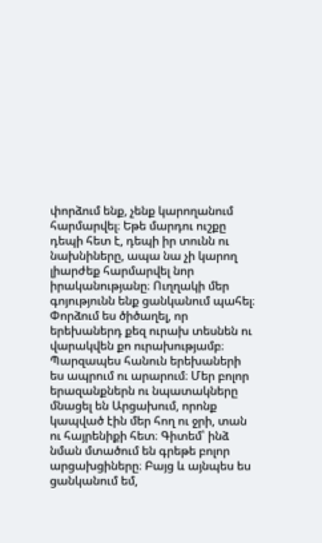փորձում ենք, չենք կարողանում հարմարվել։ Եթե մարդու ուշքը դեպի հետ է, դեպի իր տունն ու նախնիները, ապա նա չի կարող լիարժեք հարմարվել նոր իրականությանը։ Ուղղակի մեր գոյությունն ենք ցանկանում պահել։ Փորձում ես ծիծաղել, որ երեխաներդ քեզ ուրախ տեսնեն ու վարակվեն քո ուրախությամբ։ Պարզապես հանուն երեխաների ես ապրում ու արարում։ Մեր բոլոր երազանքներն ու նպատակները մնացել են Արցախում, որոնք կապված էին մեր հող ու ջրի, տան ու հայրենիքի հետ։ Գիտեմ՝ ինձ նման մտածում են գրեթե բոլոր արցախցիները։ Բայց և այնպես ես ցանկանում եմ,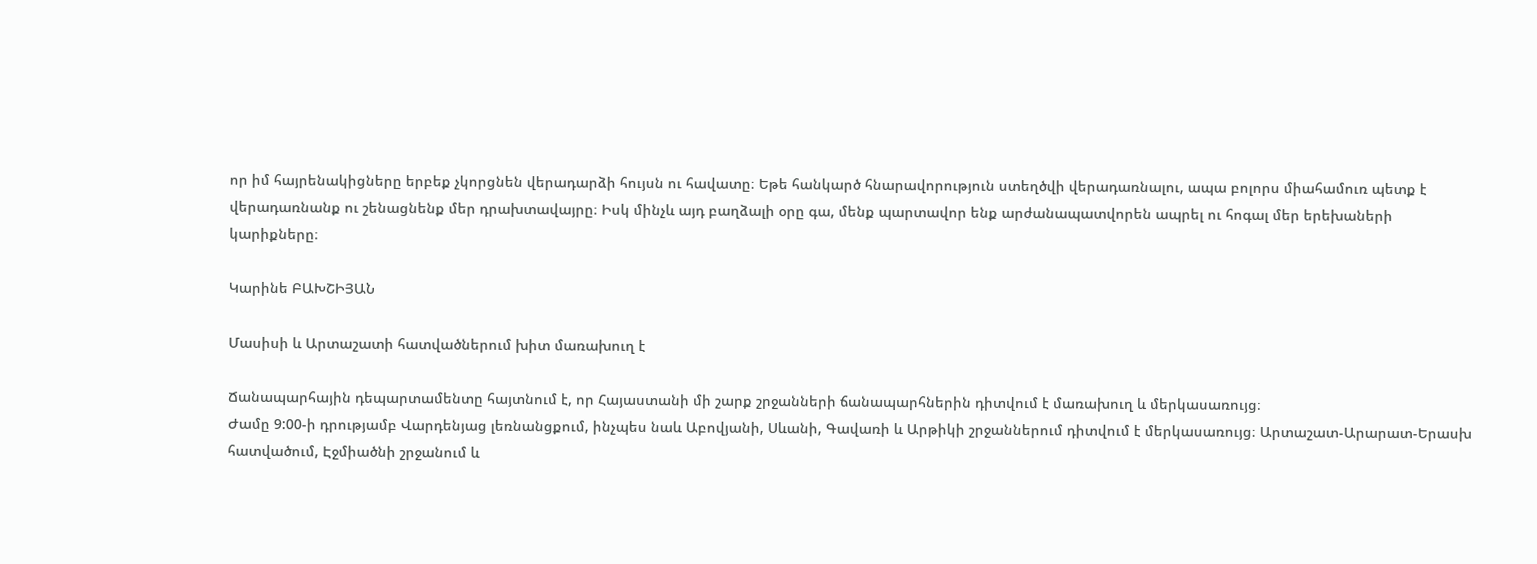որ իմ հայրենակիցները երբեք չկորցնեն վերադարձի հույսն ու հավատը։ Եթե հանկարծ հնարավորություն ստեղծվի վերադառնալու, ապա բոլորս միահամուռ պետք է վերադառնանք ու շենացնենք մեր դրախտավայրը։ Իսկ մինչև այդ բաղձալի օրը գա, մենք պարտավոր ենք արժանապատվորեն ապրել ու հոգալ մեր երեխաների կարիքները։

Կարինե ԲԱԽՇԻՅԱՆ

Մասիսի և Արտաշատի հատվածներում խիտ մառախուղ է

Ճանապարհային դեպարտամենտը հայտնում է, որ Հայաստանի մի շարք շրջանների ճանապարհներին դիտվում է մառախուղ և մերկասառույց։
Ժամը 9:00-ի դրությամբ Վարդենյաց լեռնանցքում, ինչպես նաև Աբովյանի, Սևանի, Գավառի և Արթիկի շրջաններում դիտվում է մերկասառույց։ Արտաշատ-Արարատ-Երասխ հատվածում, Էջմիածնի շրջանում և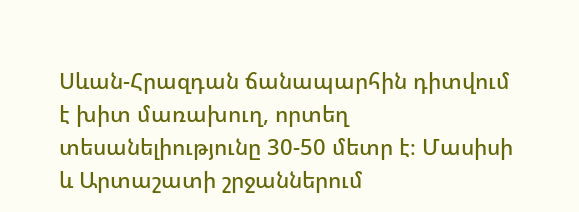Սևան-Հրազդան ճանապարհին դիտվում է խիտ մառախուղ, որտեղ տեսանելիությունը 30-50 մետր է։ Մասիսի և Արտաշատի շրջաններում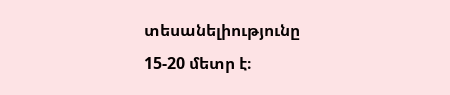տեսանելիությունը 15-20 մետր է։